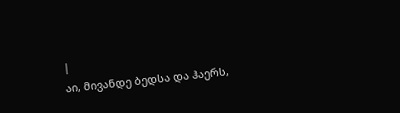|
აი, მივანდე ბედსა და ჰაერს,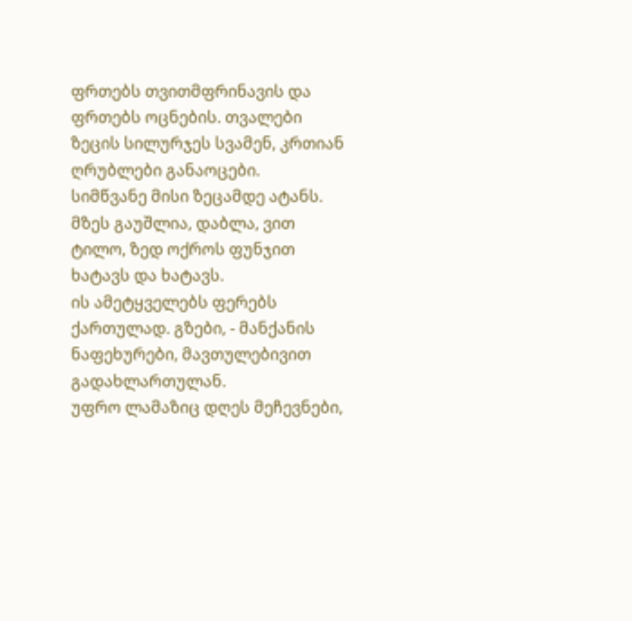ფრთებს თვითმფრინავის და ფრთებს ოცნების. თვალები ზეცის სილურჯეს სვამენ, კრთიან ღრუბლები განაოცები.
სიმწვანე მისი ზეცამდე ატანს. მზეს გაუშლია, დაბლა, ვით ტილო, ზედ ოქროს ფუნჯით ხატავს და ხატავს.
ის ამეტყველებს ფერებს ქართულად. გზები, - მანქანის ნაფეხურები, მავთულებივით გადახლართულან.
უფრო ლამაზიც დღეს მეჩევნები,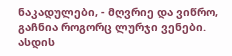ნაკადულები, - მღვრიე და ვიწრო, გაჩნია როგორც ლურჯი ვენები.
ასდის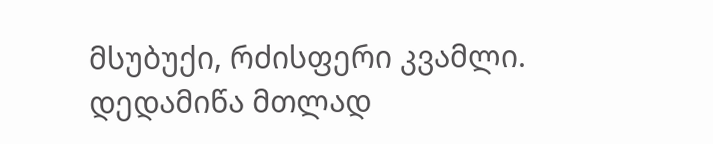მსუბუქი, რძისფერი კვამლი. დედამიწა მთლად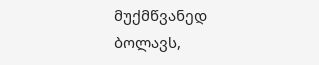მუქმწვანედ ბოლავს,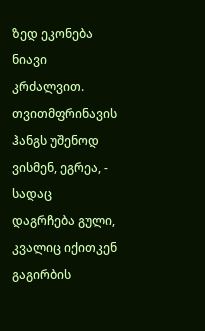ზედ ეკონება ნიავი კრძალვით.
თვითმფრინავის ჰანგს უშენოდ ვისმენ, ეგრეა, - სადაც დაგრჩება გული, კვალიც იქითკენ გაგირბის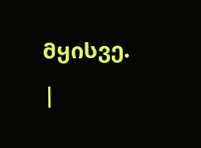მყისვე. |